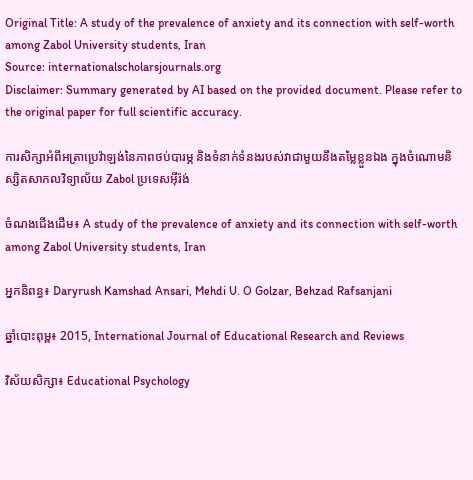Original Title: A study of the prevalence of anxiety and its connection with self-worth among Zabol University students, Iran
Source: internationalscholarsjournals.org
Disclaimer: Summary generated by AI based on the provided document. Please refer to the original paper for full scientific accuracy.

ការសិក្សាអំពីអត្រាប្រេវ៉ាឡង់នៃភាពថប់បារម្ភ និងទំនាក់ទំនងរបស់វាជាមួយនឹងតម្លៃខ្លួនឯង ក្នុងចំណោមនិស្សិតសាកលវិទ្យាល័យ Zabol ប្រទេសអ៊ីរ៉ង់

ចំណងជើងដើម៖ A study of the prevalence of anxiety and its connection with self-worth among Zabol University students, Iran

អ្នកនិពន្ធ៖ Daryrush Kamshad Ansari, Mehdi U. O Golzar, Behzad Rafsanjani

ឆ្នាំបោះពុម្ព៖ 2015, International Journal of Educational Research and Reviews

វិស័យសិក្សា៖ Educational Psychology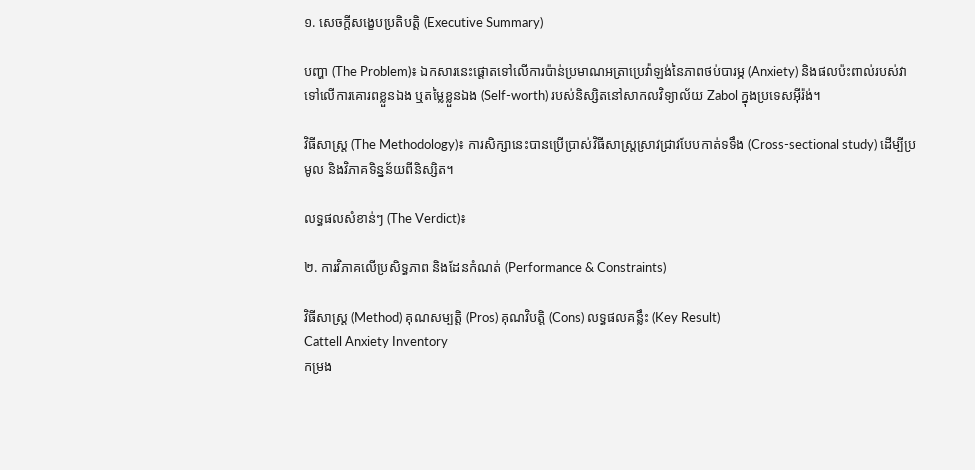១. សេចក្តីសង្ខេបប្រតិបត្តិ (Executive Summary)

បញ្ហា (The Problem)៖ ឯកសារនេះផ្តោតទៅលើការប៉ាន់ប្រមាណអត្រាប្រេវ៉ាឡង់នៃភាពថប់បារម្ភ (Anxiety) និងផលប៉ះពាល់របស់វាទៅលើការគោរពខ្លួនឯង ឬតម្លៃខ្លួនឯង (Self-worth) របស់និស្សិតនៅសាកលវិទ្យាល័យ Zabol ក្នុងប្រទេសអ៊ីរ៉ង់។

វិធីសាស្ត្រ (The Methodology)៖ ការសិក្សានេះបានប្រើប្រាស់វិធីសាស្ត្រស្រាវជ្រាវបែបកាត់ទទឹង (Cross-sectional study) ដើម្បីប្រមូល និងវិភាគទិន្នន័យពីនិស្សិត។

លទ្ធផលសំខាន់ៗ (The Verdict)៖

២. ការវិភាគលើប្រសិទ្ធភាព និងដែនកំណត់ (Performance & Constraints)

វិធីសាស្ត្រ (Method) គុណសម្បត្តិ (Pros) គុណវិបត្តិ (Cons) លទ្ធផលគន្លឹះ (Key Result)
Cattell Anxiety Inventory
កម្រង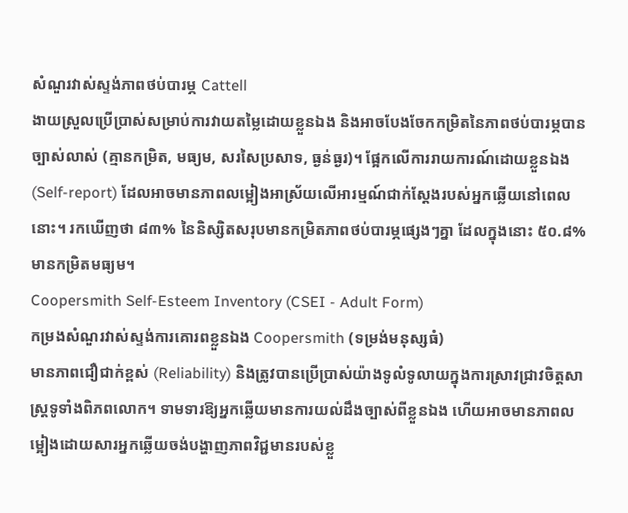សំណួរវាស់ស្ទង់ភាពថប់បារម្ភ Cattell
ងាយស្រួលប្រើប្រាស់សម្រាប់ការវាយតម្លៃដោយខ្លួនឯង និងអាចបែងចែកកម្រិតនៃភាពថប់បារម្ភបានច្បាស់លាស់ (គ្មានកម្រិត, មធ្យម, សរសៃប្រសាទ, ធ្ងន់ធ្ងរ)។ ផ្អែកលើការរាយការណ៍ដោយខ្លួនឯង (Self-report) ដែលអាចមានភាពលម្អៀងអាស្រ័យលើអារម្មណ៍ជាក់ស្តែងរបស់អ្នកឆ្លើយនៅពេលនោះ។ រកឃើញថា ៨៣% នៃនិស្សិតសរុបមានកម្រិតភាពថប់បារម្ភផ្សេងៗគ្នា ដែលក្នុងនោះ ៥០.៨% មានកម្រិតមធ្យម។
Coopersmith Self-Esteem Inventory (CSEI - Adult Form)
កម្រងសំណួរវាស់ស្ទង់ការគោរពខ្លួនឯង Coopersmith (ទម្រង់មនុស្សធំ)
មានភាពជឿជាក់ខ្ពស់ (Reliability) និងត្រូវបានប្រើប្រាស់យ៉ាងទូលំទូលាយក្នុងការស្រាវជ្រាវចិត្តសាស្ត្រទូទាំងពិភពលោក។ ទាមទារឱ្យអ្នកឆ្លើយមានការយល់ដឹងច្បាស់ពីខ្លួនឯង ហើយអាចមានភាពលម្អៀងដោយសារអ្នកឆ្លើយចង់បង្ហាញភាពវិជ្ជមានរបស់ខ្លួ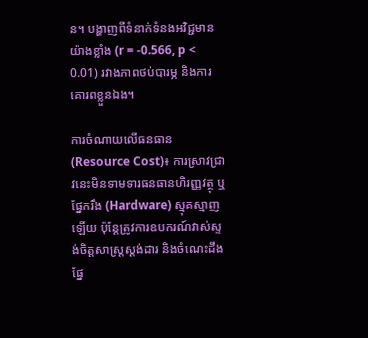ន។ បង្ហាញពីទំនាក់ទំនងអវិជ្ជមានយ៉ាងខ្លាំង (r = -0.566, p < 0.01) រវាងភាពថប់បារម្ភ និងការគោរពខ្លួនឯង។

ការចំណាយលើធនធាន (Resource Cost)៖ ការស្រាវជ្រាវនេះមិនទាមទារធនធានហិរញ្ញវត្ថុ ឬផ្នែករឹង (Hardware) ស្មុគស្មាញឡើយ ប៉ុន្តែត្រូវការឧបករណ៍វាស់ស្ទង់ចិត្តសាស្ត្រស្តង់ដារ និងចំណេះដឹងផ្នែ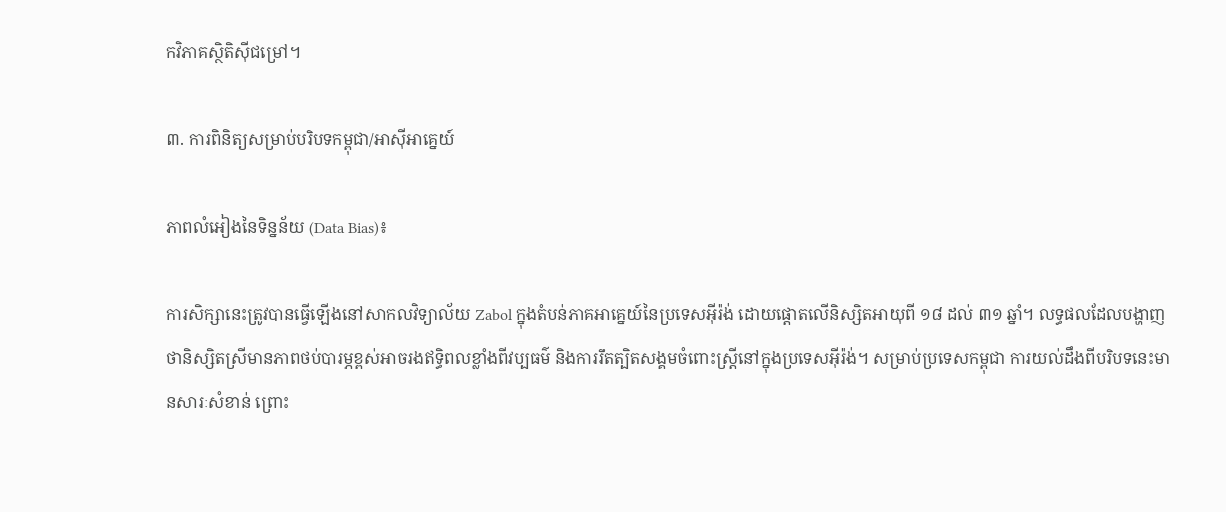កវិភាគស្ថិតិស៊ីជម្រៅ។

៣. ការពិនិត្យសម្រាប់បរិបទកម្ពុជា/អាស៊ីអាគ្នេយ៍

ភាពលំអៀងនៃទិន្នន័យ (Data Bias)៖

ការសិក្សានេះត្រូវបានធ្វើឡើងនៅសាកលវិទ្យាល័យ Zabol ក្នុងតំបន់ភាគអាគ្នេយ៍នៃប្រទេសអ៊ីរ៉ង់ ដោយផ្តោតលើនិស្សិតអាយុពី ១៨ ដល់ ៣១ ឆ្នាំ។ លទ្ធផលដែលបង្ហាញថានិស្សិតស្រីមានភាពថប់បារម្ភខ្ពស់អាចរងឥទ្ធិពលខ្លាំងពីវប្បធម៌ និងការរឹតត្បិតសង្គមចំពោះស្ត្រីនៅក្នុងប្រទេសអ៊ីរ៉ង់។ សម្រាប់ប្រទេសកម្ពុជា ការយល់ដឹងពីបរិបទនេះមានសារៈសំខាន់ ព្រោះ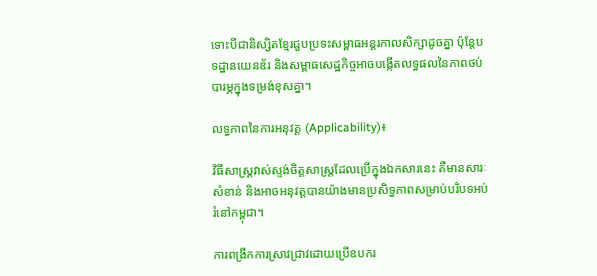ទោះបីជានិស្សិតខ្មែរជួបប្រទះសម្ពាធអន្តរកាលសិក្សាដូចគ្នា ប៉ុន្តែបទដ្ឋានយេនឌ័រ និងសម្ពាធសេដ្ឋកិច្ចអាចបង្កើតលទ្ធផលនៃភាពថប់បារម្ភក្នុងទម្រង់ខុសគ្នា។

លទ្ធភាពនៃការអនុវត្ត (Applicability)៖

វិធីសាស្ត្រវាស់ស្ទង់ចិត្តសាស្ត្រដែលប្រើក្នុងឯកសារនេះ គឺមានសារៈសំខាន់ និងអាចអនុវត្តបានយ៉ាងមានប្រសិទ្ធភាពសម្រាប់បរិបទអប់រំនៅកម្ពុជា។

ការពង្រីកការស្រាវជ្រាវដោយប្រើឧបករ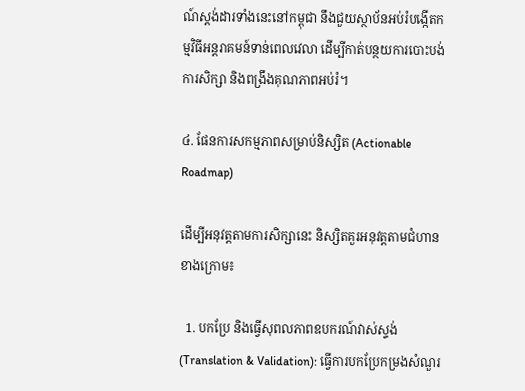ណ៍ស្តង់ដារទាំងនេះនៅកម្ពុជា នឹងជួយស្ថាប័នអប់រំបង្កើតកម្មវិធីអន្តរាគមន៍ទាន់ពេលវេលា ដើម្បីកាត់បន្ថយការបោះបង់ការសិក្សា និងពង្រឹងគុណភាពអប់រំ។

៤. ផែនការសកម្មភាពសម្រាប់និស្សិត (Actionable Roadmap)

ដើម្បីអនុវត្តតាមការសិក្សានេះ និស្សិតគួរអនុវត្តតាមជំហានខាងក្រោម៖

  1. បកប្រែ និងធ្វើសុពលភាពឧបករណ៍វាស់ស្ទង់ (Translation & Validation): ធ្វើការបកប្រែកម្រងសំណួរ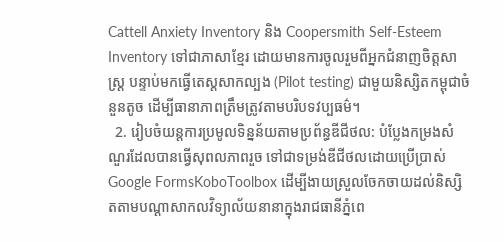Cattell Anxiety Inventory និង Coopersmith Self-Esteem Inventory ទៅជាភាសាខ្មែរ ដោយមានការចូលរួមពីអ្នកជំនាញចិត្តសាស្ត្រ បន្ទាប់មកធ្វើតេស្តសាកល្បង (Pilot testing) ជាមួយនិស្សិតកម្ពុជាចំនួនតូច ដើម្បីធានាភាពត្រឹមត្រូវតាមបរិបទវប្បធម៌។
  2. រៀបចំយន្តការប្រមូលទិន្នន័យតាមប្រព័ន្ធឌីជីថល: បំប្លែងកម្រងសំណួរដែលបានធ្វើសុពលភាពរួច ទៅជាទម្រង់ឌីជីថលដោយប្រើប្រាស់ Google FormsKoboToolbox ដើម្បីងាយស្រួលចែកចាយដល់និស្សិតតាមបណ្តាសាកលវិទ្យាល័យនានាក្នុងរាជធានីភ្នំពេ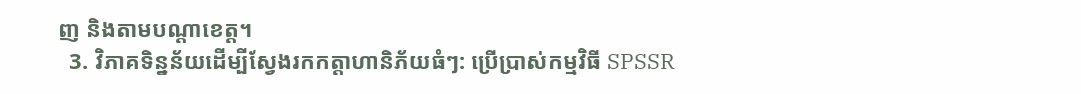ញ និងតាមបណ្តាខេត្ត។
  3. វិភាគទិន្នន័យដើម្បីស្វែងរកកត្តាហានិភ័យធំៗ: ប្រើប្រាស់កម្មវិធី SPSSR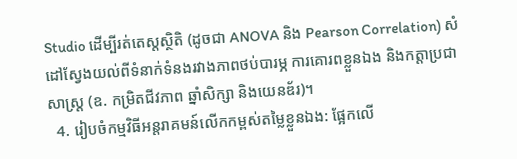Studio ដើម្បីរត់តេស្តស្ថិតិ (ដូចជា ANOVA និង Pearson Correlation) សំដៅស្វែងយល់ពីទំនាក់ទំនងរវាងភាពថប់បារម្ភ ការគោរពខ្លួនឯង និងកត្តាប្រជាសាស្ត្រ (ឧ. កម្រិតជីវភាព ឆ្នាំសិក្សា និងយេនឌ័រ)។
  4. រៀបចំកម្មវិធីអន្តរាគមន៍លើកកម្ពស់តម្លៃខ្លួនឯង: ផ្អែកលើ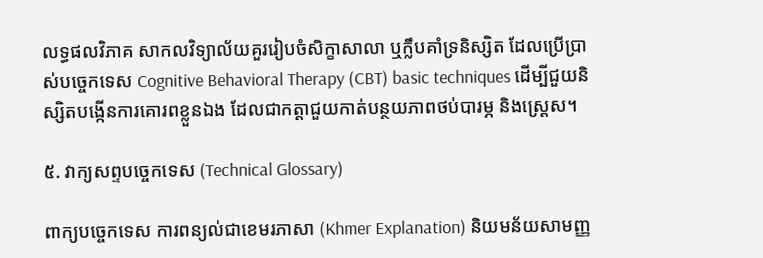លទ្ធផលវិភាគ សាកលវិទ្យាល័យគួររៀបចំសិក្ខាសាលា ឬក្លឹបគាំទ្រនិស្សិត ដែលប្រើប្រាស់បច្ចេកទេស Cognitive Behavioral Therapy (CBT) basic techniques ដើម្បីជួយនិស្សិតបង្កើនការគោរពខ្លួនឯង ដែលជាកត្តាជួយកាត់បន្ថយភាពថប់បារម្ភ និងស្ត្រេស។

៥. វាក្យសព្ទបច្ចេកទេស (Technical Glossary)

ពាក្យបច្ចេកទេស ការពន្យល់ជាខេមរភាសា (Khmer Explanation) និយមន័យសាមញ្ញ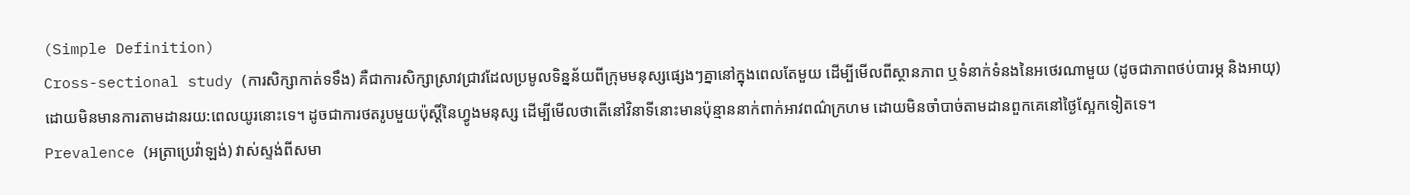(Simple Definition)
Cross-sectional study (ការសិក្សាកាត់ទទឹង) គឺជាការសិក្សាស្រាវជ្រាវដែលប្រមូលទិន្នន័យពីក្រុមមនុស្សផ្សេងៗគ្នានៅក្នុងពេលតែមួយ ដើម្បីមើលពីស្ថានភាព ឬទំនាក់ទំនងនៃអថេរណាមួយ (ដូចជាភាពថប់បារម្ភ និងអាយុ) ដោយមិនមានការតាមដានរយ:ពេលយូរនោះទេ។ ដូចជាការថតរូបមួយប៉ុស្តិ៍នៃហ្វូងមនុស្ស ដើម្បីមើលថាតើនៅវិនាទីនោះមានប៉ុន្មាននាក់ពាក់អាវពណ៌ក្រហម ដោយមិនចាំបាច់តាមដានពួកគេនៅថ្ងៃស្អែកទៀតទេ។
Prevalence (អត្រាប្រេវ៉ាឡង់) វាស់ស្ទង់ពីសមា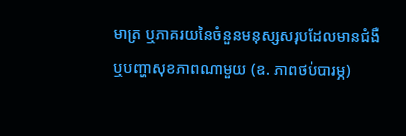មាត្រ ឬភាគរយនៃចំនួនមនុស្សសរុបដែលមានជំងឺ ឬបញ្ហាសុខភាពណាមួយ (ឧ. ភាពថប់បារម្ភ)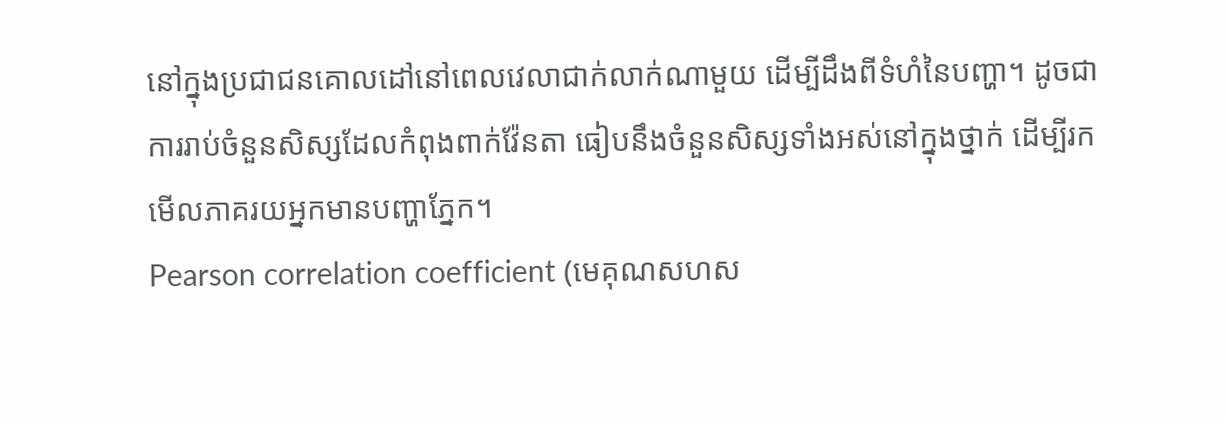នៅក្នុងប្រជាជនគោលដៅនៅពេលវេលាជាក់លាក់ណាមួយ ដើម្បីដឹងពីទំហំនៃបញ្ហា។ ដូចជាការរាប់ចំនួនសិស្សដែលកំពុងពាក់វ៉ែនតា ធៀបនឹងចំនួនសិស្សទាំងអស់នៅក្នុងថ្នាក់ ដើម្បីរកមើលភាគរយអ្នកមានបញ្ហាភ្នែក។
Pearson correlation coefficient (មេគុណសហស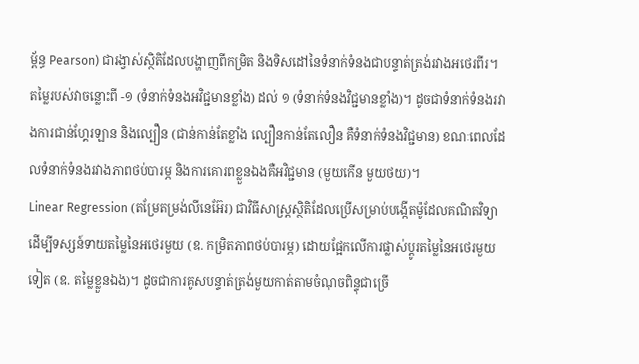ម្ព័ន្ធ Pearson) ជារង្វាស់ស្ថិតិដែលបង្ហាញពីកម្រិត និងទិសដៅនៃទំនាក់ទំនងជាបន្ទាត់ត្រង់រវាងអថេរពីរ។ តម្លៃរបស់វាចន្លោះពី -១ (ទំនាក់ទំនងអវិជ្ជមានខ្លាំង) ដល់ ១ (ទំនាក់ទំនងវិជ្ជមានខ្លាំង)។ ដូចជាទំនាក់ទំនងរវាងការជាន់ហ្គែរឡាន និងល្បឿន (ជាន់កាន់តែខ្លាំង ល្បឿនកាន់តែលឿន គឺទំនាក់ទំនងវិជ្ជមាន) ខណៈពេលដែលទំនាក់ទំនងរវាងភាពថប់បារម្ភ និងការគោរពខ្លួនឯងគឺអវិជ្ជមាន (មួយកើន មួយថយ)។
Linear Regression (តម្រែតម្រង់លីនេអ៊ែរ) ជាវិធីសាស្ត្រស្ថិតិដែលប្រើសម្រាប់បង្កើតម៉ូដែលគណិតវិទ្យា ដើម្បីទស្សន៍ទាយតម្លៃនៃអថេរមួយ (ឧ. កម្រិតភាពថប់បារម្ភ) ដោយផ្អែកលើការផ្លាស់ប្តូរតម្លៃនៃអថេរមួយទៀត (ឧ. តម្លៃខ្លួនឯង)។ ដូចជាការគូសបន្ទាត់ត្រង់មួយកាត់តាមចំណុចពិន្ទុជាច្រើ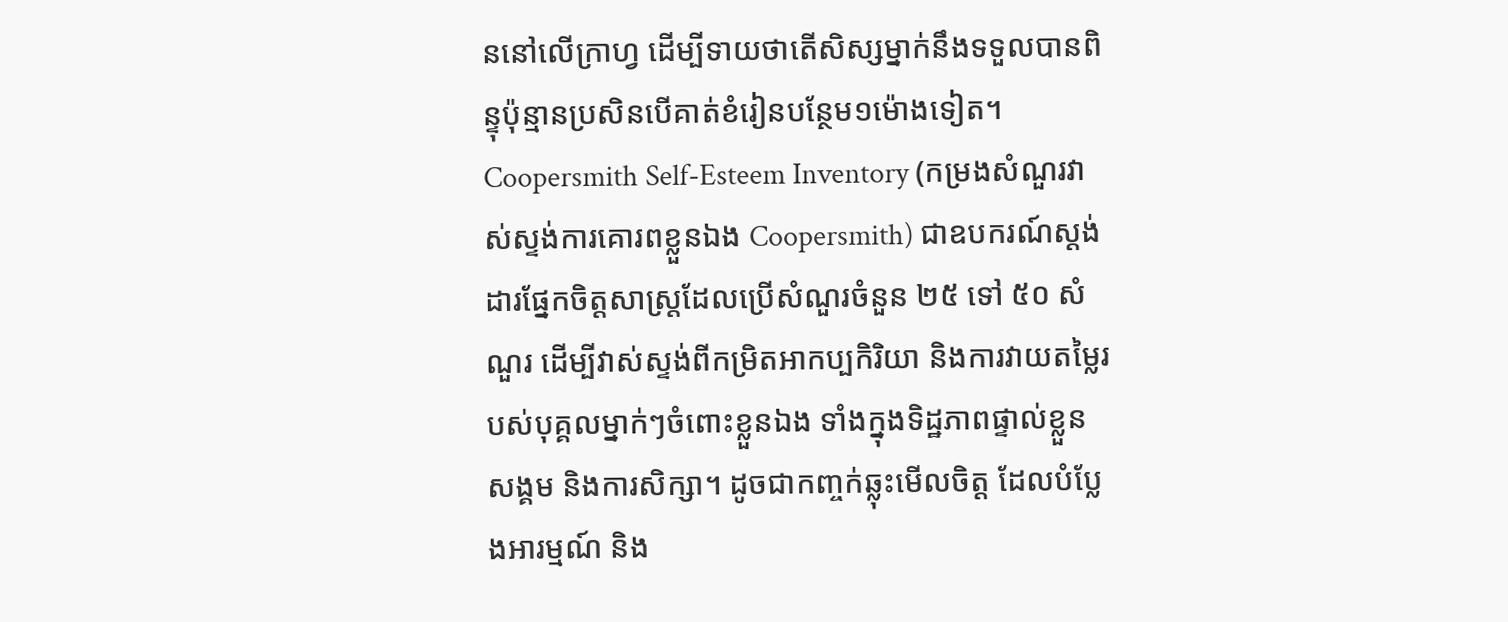ននៅលើក្រាហ្វ ដើម្បីទាយថាតើសិស្សម្នាក់នឹងទទួលបានពិន្ទុប៉ុន្មានប្រសិនបើគាត់ខំរៀនបន្ថែម១ម៉ោងទៀត។
Coopersmith Self-Esteem Inventory (កម្រងសំណួរវាស់ស្ទង់ការគោរពខ្លួនឯង Coopersmith) ជាឧបករណ៍ស្តង់ដារផ្នែកចិត្តសាស្ត្រដែលប្រើសំណួរចំនួន ២៥ ទៅ ៥០ សំណួរ ដើម្បីវាស់ស្ទង់ពីកម្រិតអាកប្បកិរិយា និងការវាយតម្លៃរបស់បុគ្គលម្នាក់ៗចំពោះខ្លួនឯង ទាំងក្នុងទិដ្ឋភាពផ្ទាល់ខ្លួន សង្គម និងការសិក្សា។ ដូចជាកញ្ចក់ឆ្លុះមើលចិត្ត ដែលបំប្លែងអារម្មណ៍ និង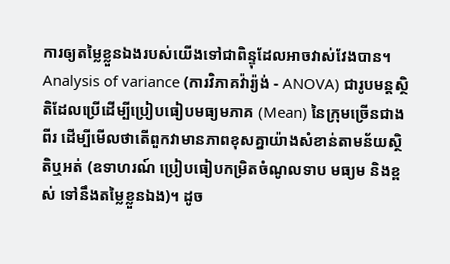ការឲ្យតម្លៃខ្លួនឯងរបស់យើងទៅជាពិន្ទុដែលអាចវាស់វែងបាន។
Analysis of variance (ការវិភាគវ៉ារ្យ៉ង់ - ANOVA) ជារូបមន្តស្ថិតិដែលប្រើដើម្បីប្រៀបធៀបមធ្យមភាគ (Mean) នៃក្រុមច្រើនជាងពីរ ដើម្បីមើលថាតើពួកវាមានភាពខុសគ្នាយ៉ាងសំខាន់តាមន័យស្ថិតិឬអត់ (ឧទាហរណ៍ ប្រៀបធៀបកម្រិតចំណូលទាប មធ្យម និងខ្ពស់ ទៅនឹងតម្លៃខ្លួនឯង)។ ដូច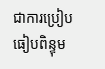ជាការប្រៀបធៀបពិន្ទុម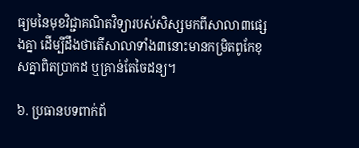ធ្យមនៃមុខវិជ្ជាគណិតវិទ្យារបស់សិស្សមកពីសាលា៣ផ្សេងគ្នា ដើម្បីដឹងថាតើសាលាទាំង៣នោះមានកម្រិតពូកែខុសគ្នាពិតប្រាកដ ឬគ្រាន់តែចៃដន្យ។

៦. ប្រធានបទពាក់ព័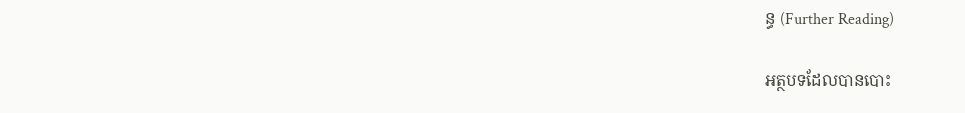ន្ធ (Further Reading)

អត្ថបទដែលបានបោះ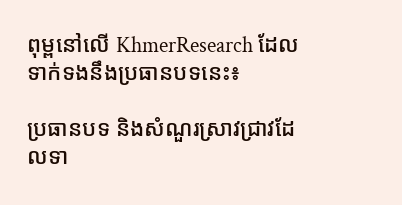ពុម្ពនៅលើ KhmerResearch ដែលទាក់ទងនឹងប្រធានបទនេះ៖

ប្រធានបទ និងសំណួរស្រាវជ្រាវដែលទា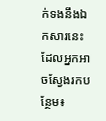ក់ទងនឹងឯកសារនេះ ដែលអ្នកអាចស្វែងរកបន្ថែម៖